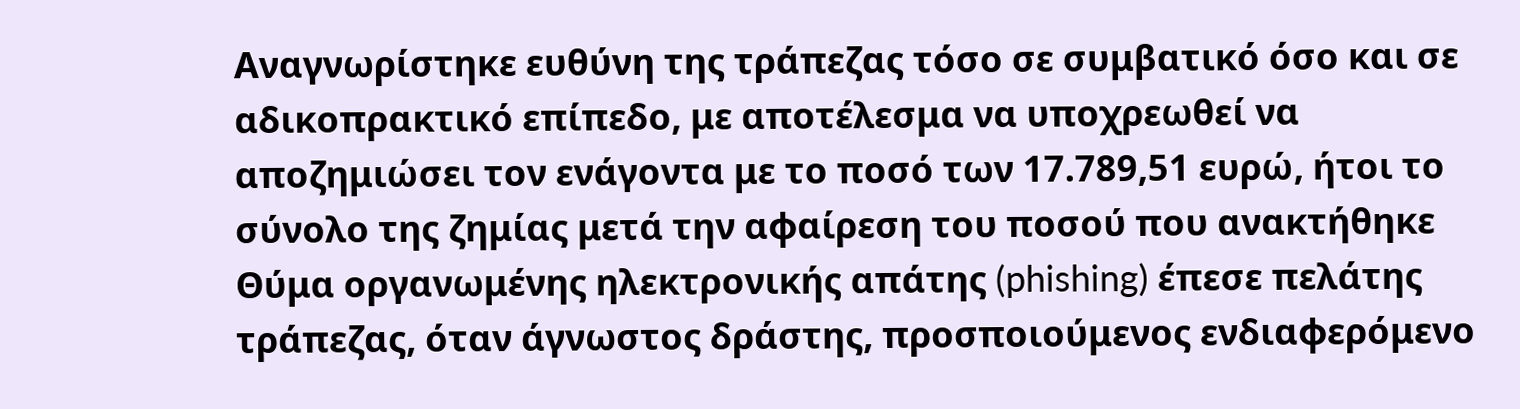Aναγνωρίστηκε ευθύνη της τράπεζας τόσο σε συμβατικό όσο και σε αδικοπρακτικό επίπεδο, με αποτέλεσμα να υποχρεωθεί να αποζημιώσει τον ενάγοντα με το ποσό των 17.789,51 ευρώ, ήτοι το σύνολο της ζημίας μετά την αφαίρεση του ποσού που ανακτήθηκε
Θύμα οργανωμένης ηλεκτρονικής απάτης (phishing) έπεσε πελάτης τράπεζας, όταν άγνωστος δράστης, προσποιούμενος ενδιαφερόμενο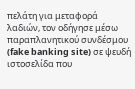πελάτη για μεταφορά λαδιών, τον οδήγησε μέσω παραπλανητικού συνδέσμου (fake banking site) σε ψευδή ιστοσελίδα που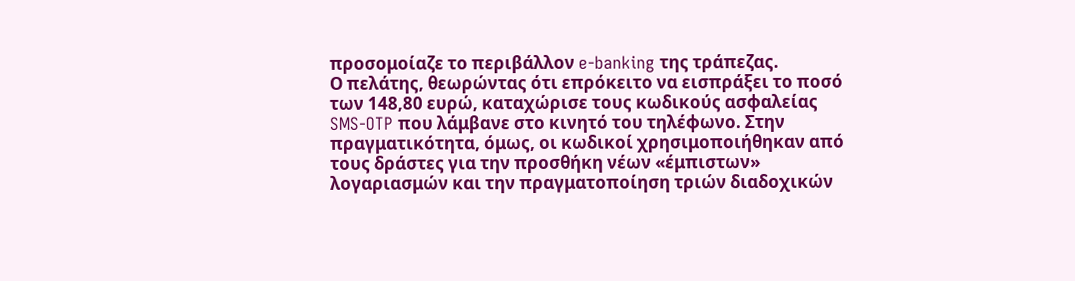προσομοίαζε το περιβάλλον e-banking της τράπεζας.
Ο πελάτης, θεωρώντας ότι επρόκειτο να εισπράξει το ποσό των 148,80 ευρώ, καταχώρισε τους κωδικούς ασφαλείας SMS-OTP που λάμβανε στο κινητό του τηλέφωνο. Στην πραγματικότητα, όμως, οι κωδικοί χρησιμοποιήθηκαν από τους δράστες για την προσθήκη νέων «έμπιστων» λογαριασμών και την πραγματοποίηση τριών διαδοχικών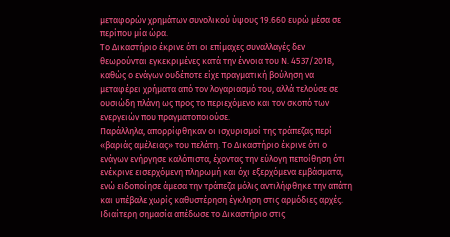μεταφορών χρημάτων συνολικού ύψους 19.660 ευρώ μέσα σε περίπου μία ώρα.
Το Δικαστήριο έκρινε ότι οι επίμαχες συναλλαγές δεν θεωρούνται εγκεκριμένες κατά την έννοια του Ν. 4537/2018, καθώς ο ενάγων ουδέποτε είχε πραγματική βούληση να μεταφέρει χρήματα από τον λογαριασμό του, αλλά τελούσε σε ουσιώδη πλάνη ως προς το περιεχόμενο και τον σκοπό των ενεργειών που πραγματοποιούσε.
Παράλληλα, απορρίφθηκαν οι ισχυρισμοί της τράπεζας περί «βαριάς αμέλειας» του πελάτη. Το Δικαστήριο έκρινε ότι ο ενάγων ενήργησε καλόπιστα, έχοντας την εύλογη πεποίθηση ότι ενέκρινε εισερχόμενη πληρωμή και όχι εξερχόμενα εμβάσματα, ενώ ειδοποίησε άμεσα την τράπεζα μόλις αντιλήφθηκε την απάτη και υπέβαλε χωρίς καθυστέρηση έγκληση στις αρμόδιες αρχές.
Ιδιαίτερη σημασία απέδωσε το Δικαστήριο στις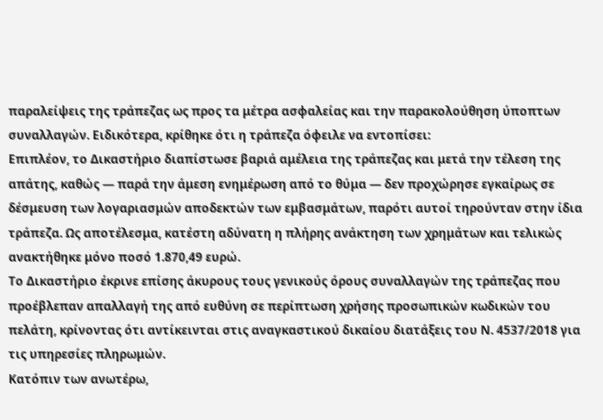παραλείψεις της τράπεζας ως προς τα μέτρα ασφαλείας και την παρακολούθηση ύποπτων συναλλαγών. Ειδικότερα, κρίθηκε ότι η τράπεζα όφειλε να εντοπίσει:
Επιπλέον, το Δικαστήριο διαπίστωσε βαριά αμέλεια της τράπεζας και μετά την τέλεση της απάτης, καθώς — παρά την άμεση ενημέρωση από το θύμα — δεν προχώρησε εγκαίρως σε δέσμευση των λογαριασμών αποδεκτών των εμβασμάτων, παρότι αυτοί τηρούνταν στην ίδια τράπεζα. Ως αποτέλεσμα, κατέστη αδύνατη η πλήρης ανάκτηση των χρημάτων και τελικώς ανακτήθηκε μόνο ποσό 1.870,49 ευρώ.
Το Δικαστήριο έκρινε επίσης άκυρους τους γενικούς όρους συναλλαγών της τράπεζας που προέβλεπαν απαλλαγή της από ευθύνη σε περίπτωση χρήσης προσωπικών κωδικών του πελάτη, κρίνοντας ότι αντίκεινται στις αναγκαστικού δικαίου διατάξεις του Ν. 4537/2018 για τις υπηρεσίες πληρωμών.
Κατόπιν των ανωτέρω,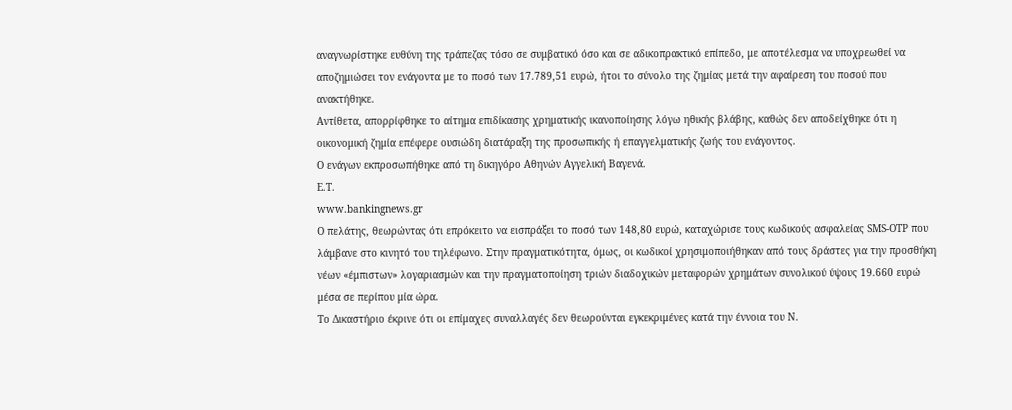αναγνωρίστηκε ευθύνη της τράπεζας τόσο σε συμβατικό όσο και σε αδικοπρακτικό επίπεδο, με αποτέλεσμα να υποχρεωθεί να αποζημιώσει τον ενάγοντα με το ποσό των 17.789,51 ευρώ, ήτοι το σύνολο της ζημίας μετά την αφαίρεση του ποσού που ανακτήθηκε.
Αντίθετα, απορρίφθηκε το αίτημα επιδίκασης χρηματικής ικανοποίησης λόγω ηθικής βλάβης, καθώς δεν αποδείχθηκε ότι η οικονομική ζημία επέφερε ουσιώδη διατάραξη της προσωπικής ή επαγγελματικής ζωής του ενάγοντος.
Ο ενάγων εκπροσωπήθηκε από τη δικηγόρο Αθηνών Αγγελική Βαγενά.
Ε.Τ.
www.bankingnews.gr
Ο πελάτης, θεωρώντας ότι επρόκειτο να εισπράξει το ποσό των 148,80 ευρώ, καταχώρισε τους κωδικούς ασφαλείας SMS-OTP που λάμβανε στο κινητό του τηλέφωνο. Στην πραγματικότητα, όμως, οι κωδικοί χρησιμοποιήθηκαν από τους δράστες για την προσθήκη νέων «έμπιστων» λογαριασμών και την πραγματοποίηση τριών διαδοχικών μεταφορών χρημάτων συνολικού ύψους 19.660 ευρώ μέσα σε περίπου μία ώρα.
Το Δικαστήριο έκρινε ότι οι επίμαχες συναλλαγές δεν θεωρούνται εγκεκριμένες κατά την έννοια του Ν.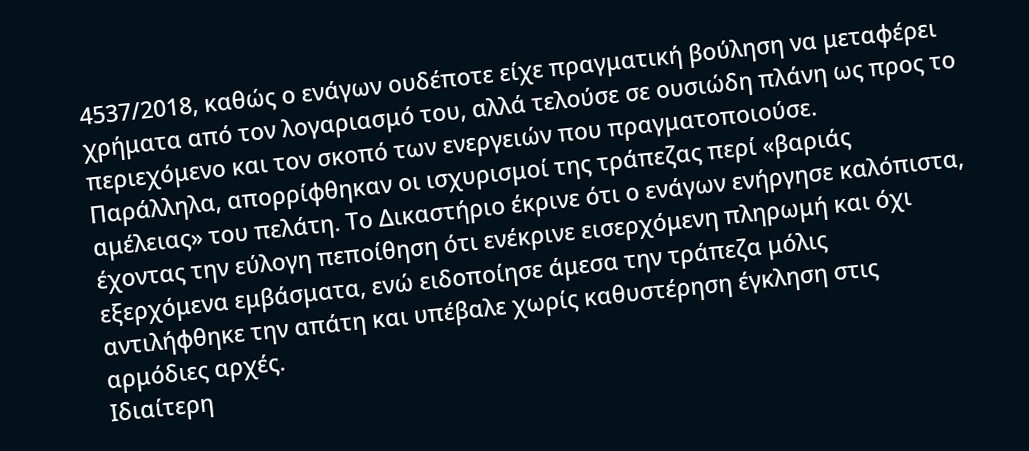4537/2018, καθώς ο ενάγων ουδέποτε είχε πραγματική βούληση να μεταφέρει χρήματα από τον λογαριασμό του, αλλά τελούσε σε ουσιώδη πλάνη ως προς το περιεχόμενο και τον σκοπό των ενεργειών που πραγματοποιούσε.
Παράλληλα, απορρίφθηκαν οι ισχυρισμοί της τράπεζας περί «βαριάς αμέλειας» του πελάτη. Το Δικαστήριο έκρινε ότι ο ενάγων ενήργησε καλόπιστα, έχοντας την εύλογη πεποίθηση ότι ενέκρινε εισερχόμενη πληρωμή και όχι εξερχόμενα εμβάσματα, ενώ ειδοποίησε άμεσα την τράπεζα μόλις αντιλήφθηκε την απάτη και υπέβαλε χωρίς καθυστέρηση έγκληση στις αρμόδιες αρχές.
Ιδιαίτερη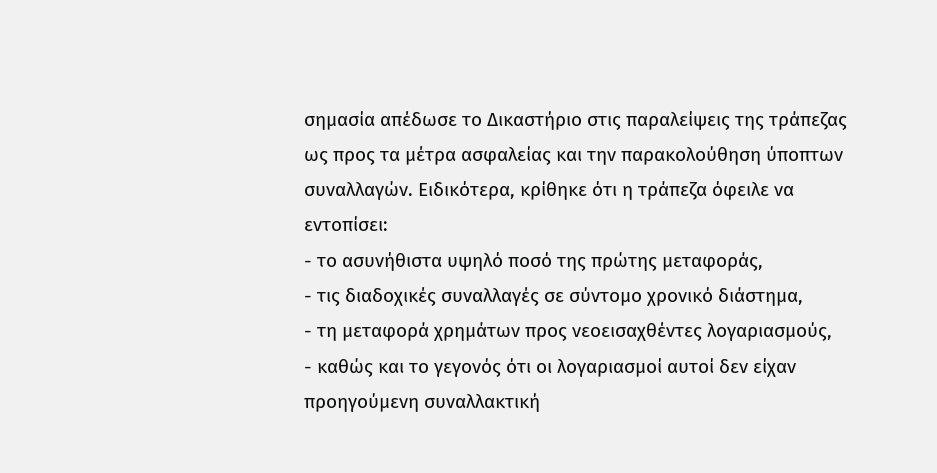σημασία απέδωσε το Δικαστήριο στις παραλείψεις της τράπεζας ως προς τα μέτρα ασφαλείας και την παρακολούθηση ύποπτων συναλλαγών. Ειδικότερα, κρίθηκε ότι η τράπεζα όφειλε να εντοπίσει:
- το ασυνήθιστα υψηλό ποσό της πρώτης μεταφοράς,
- τις διαδοχικές συναλλαγές σε σύντομο χρονικό διάστημα,
- τη μεταφορά χρημάτων προς νεοεισαχθέντες λογαριασμούς,
- καθώς και το γεγονός ότι οι λογαριασμοί αυτοί δεν είχαν προηγούμενη συναλλακτική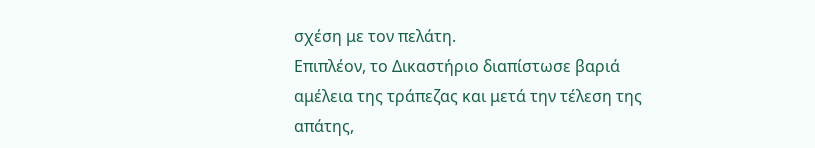σχέση με τον πελάτη.
Επιπλέον, το Δικαστήριο διαπίστωσε βαριά αμέλεια της τράπεζας και μετά την τέλεση της απάτης,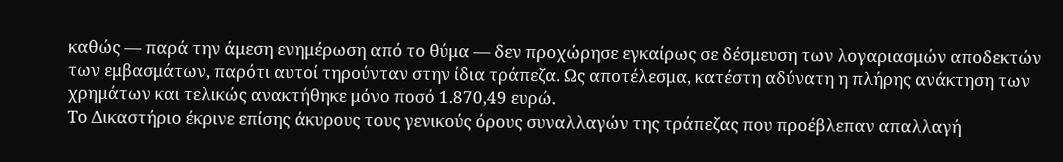καθώς — παρά την άμεση ενημέρωση από το θύμα — δεν προχώρησε εγκαίρως σε δέσμευση των λογαριασμών αποδεκτών των εμβασμάτων, παρότι αυτοί τηρούνταν στην ίδια τράπεζα. Ως αποτέλεσμα, κατέστη αδύνατη η πλήρης ανάκτηση των χρημάτων και τελικώς ανακτήθηκε μόνο ποσό 1.870,49 ευρώ.
Το Δικαστήριο έκρινε επίσης άκυρους τους γενικούς όρους συναλλαγών της τράπεζας που προέβλεπαν απαλλαγή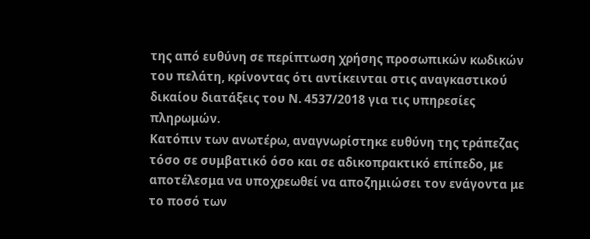της από ευθύνη σε περίπτωση χρήσης προσωπικών κωδικών του πελάτη, κρίνοντας ότι αντίκεινται στις αναγκαστικού δικαίου διατάξεις του Ν. 4537/2018 για τις υπηρεσίες πληρωμών.
Κατόπιν των ανωτέρω, αναγνωρίστηκε ευθύνη της τράπεζας τόσο σε συμβατικό όσο και σε αδικοπρακτικό επίπεδο, με αποτέλεσμα να υποχρεωθεί να αποζημιώσει τον ενάγοντα με το ποσό των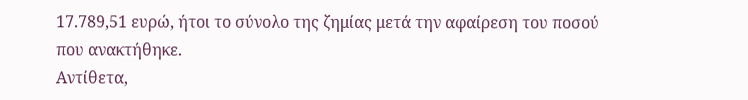17.789,51 ευρώ, ήτοι το σύνολο της ζημίας μετά την αφαίρεση του ποσού που ανακτήθηκε.
Αντίθετα,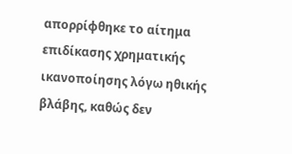απορρίφθηκε το αίτημα επιδίκασης χρηματικής ικανοποίησης λόγω ηθικής βλάβης, καθώς δεν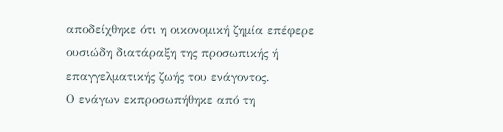αποδείχθηκε ότι η οικονομική ζημία επέφερε ουσιώδη διατάραξη της προσωπικής ή επαγγελματικής ζωής του ενάγοντος.
Ο ενάγων εκπροσωπήθηκε από τη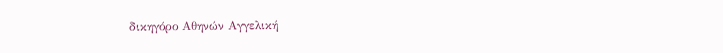δικηγόρο Αθηνών Αγγελική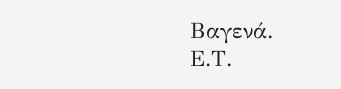Βαγενά.
Ε.Τ.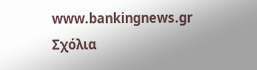www.bankingnews.gr
Σχόλια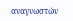αναγνωστών